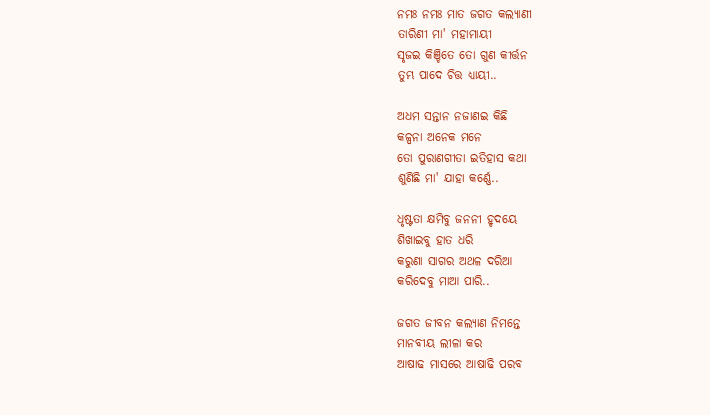ନମଃ ନମଃ ମାତ ଜଗତ କଲ୍ୟାଣୀ
ତାରିଣୀ ମା' ମହାମାୟୀ
ସୃଜଇ କିଞ୍ଚିତେ ତୋ ଗୁଣ କୀର୍ତ୍ତନ
ତୁମ୍ଭ ପାଦେ ଚିତ୍ତ ଧ୍ୟାୟୀ..

ଅଧମ ସନ୍ତାନ ନଜାଣଇ କିଛି
କଳ୍ପନା ଅନେକ ମନେ
ତୋ ପୁରାଣଗୀତା ଇତିହାସ କଥା
ଶୁଣିଛି ମା' ଯାହା କର୍ଣ୍ଣେ..

ଧୃଷ୍ଟତା କ୍ଷମିବୁ ଜନନୀ ହୃଦୟେ
ଶିଖାଇବୁ ହାତ ଧରି
କରୁଣା ସାଗର ଅଥଳ ଦରିଆ
କରିଦେବୁ ମାଆ ପାରି..

ଜଗତ ଜୀବନ କଲ୍ୟାଣ ନିମନ୍ତେ
ମାନବୀୟ ଲୀଳା କର
ଆଷାଢ ମାସରେ ଆଷାଢି ପରବ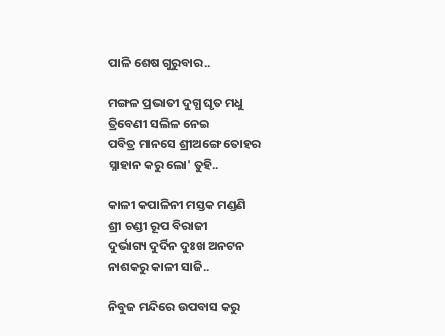ପାଳି ଶେଷ ଗୁରୁବାର..

ମଙ୍ଗଳ ପ୍ରଭାତୀ ଦୁଗ୍ଧ ଘୃତ ମଧୁ
ତ୍ରିବେଣୀ ସଲିଳ ନେଇ
ପବିତ୍ର ମାନସେ ଶ୍ରୀଅଙ୍ଗେ ତୋହର
ସ୍ନାହାନ କରୁ ଲୋ' ତୁହି..

କାଳୀ କପାଳିନୀ ମସ୍ତକ ମଣ୍ଡଣି
ଶ୍ରୀ ଚଣ୍ଡୀ ରୂପ ବିରାଜୀ
ଦୁର୍ଭାଗ୍ୟ ଦୁର୍ଦିନ ଦୁଃଖ ଅନଟନ
ନାଶକରୁ କାଳୀ ସାଜି..

ନିବୁଜ ମନ୍ଦିରେ ଉପବାସ କରୁ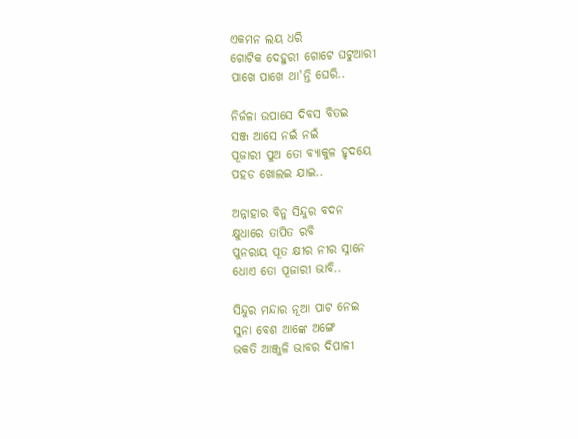ଏକମନ ଲୟ ଧରି
ଗୋଟିକ ଦେହୁରୀ ଗୋଟେ ଘଟୁଆରୀ
ପାଖେ ପାଖେ ଥା'ନ୍ତି ଘେରି..

ନିର୍ଜଳା ଉପାସେ ଦିବସ ବିତଇ
ସଞ୍ଜ ଆସେ ନଇଁ ନଇଁ
ପୂଜାରୀ ପୁଅ ତୋ ବ୍ୟାକୁଳ ହୃଦୟେ
ପହଡ ଖୋଲଇ ଯାଇ..

ଅନ୍ନାହାର ବିନୁ ସିନ୍ଦୁର ବଦନ
କ୍ଷୁଧାରେ ତାପିତ ରବି
ପୁନରାୟ ପୂତ କ୍ଷୀର ନୀର ସ୍ନାନେ
ଧୋଏ ତୋ ପୂଜାରୀ ଭାବି..

ସିନ୍ଦୁର ମନ୍ଦାର ନୂଆ ପାଟ ନେଇ
ସୁନା ବେଶ ଆଙ୍କେ ଅଙ୍ଗେ
ଭକତି ଆଞ୍ଜୁଳି ଭାବର ଦିପାଳୀ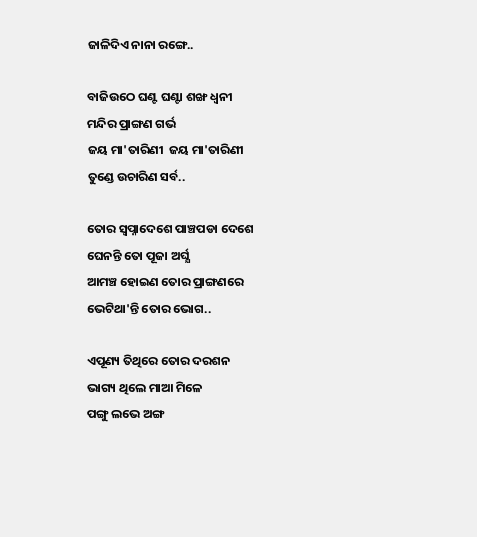ଜାଳିଦିଏ ନାନା ରଙ୍ଗେ..

ବାଜିଉଠେ ଘଣ୍ଟ ଘଣ୍ଟା ଶଙ୍ଖ ଧ୍ୱନୀ
ମନ୍ଦିର ପ୍ରାଙ୍ଗଣ ଗର୍ଭ
ଜୟ ମା'ତାରିଣୀ  ଜୟ ମା'ତାରିଣୀ
ତୁଣ୍ଡେ ଉଚାରିଣ ସର୍ବ..

ତୋର ସ୍ୱପ୍ନାଦେଶେ ପାଞ୍ଚପଡା ଦେଶେ
ଘେନନ୍ତି ତୋ ପୂଜା ଅର୍ଘ୍ଯ
ଆମଞ୍ଚ ହୋଇଣ ତୋର ପ୍ରାଙ୍ଗଣରେ
ଭେଟିଥା'ନ୍ତି ତୋର ଭୋଗ..

ଏପୂଣ୍ୟ ତିଥିରେ ତୋର ଦରଶନ
ଭାଗ୍ୟ ଥିଲେ ମାଆ ମିଳେ
ପଙ୍ଗୁ ଲଭେ ଅଙ୍ଗ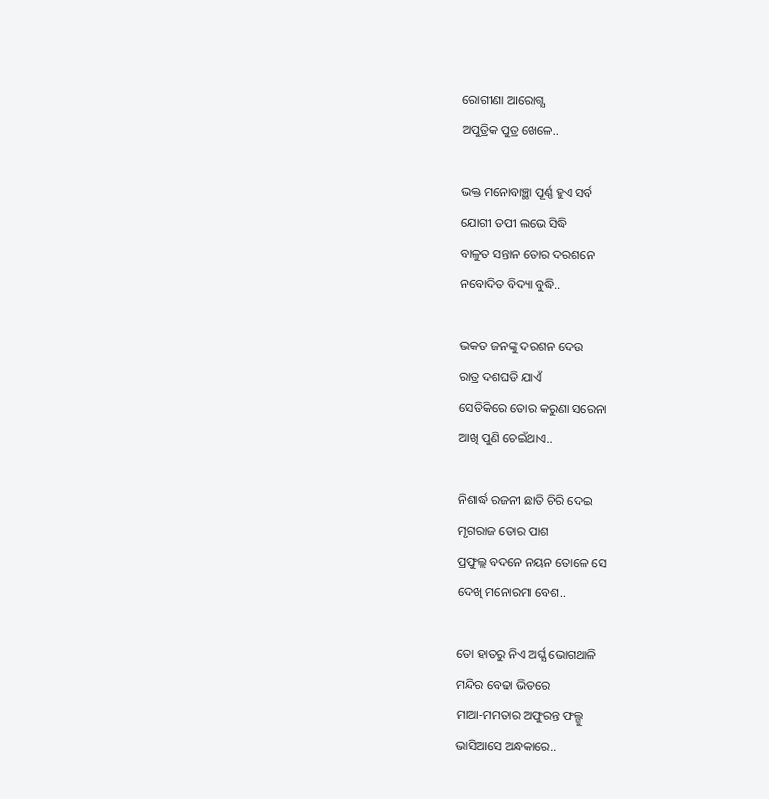ରୋଗୀଣା ଆରୋଗ୍ଯ
ଅପୁତ୍ରିକ ପୁତ୍ର ଖେଳେ..

ଭକ୍ତ ମନୋବାଞ୍ଛା ପୂର୍ଣ୍ଣ ହୁଏ ସର୍ବ
ଯୋଗୀ ତପୀ ଲଭେ ସିଦ୍ଧି
ବାଳୁତ ସନ୍ତାନ ତୋର ଦରଶନେ
ନବୋଦିତ ବିଦ୍ୟା ବୁଦ୍ଧି..

ଭକତ ଜନଙ୍କୁ ଦରଶନ ଦେଉ
ରାତ୍ର ଦଶଘଡି ଯାଏଁ
ସେତିକିରେ ତୋର କରୁଣା ସରେନା
ଆଖି ପୁଣି ଚେଇଁଥାଏ..

ନିଶାର୍ଦ୍ଧ ରଜନୀ ଛାତି ଚିରି ଦେଇ
ମୃଗରାଜ ତୋର ପାଶ
ପ୍ରଫୁଲ୍ଲ ବଦନେ ନୟନ ତୋଳେ ସେ
ଦେଖି ମନୋରମା ବେଶ..

ତୋ ହାତରୁ ନିଏ ଅର୍ଘ୍ଯ ଭୋଗଥାଳି
ମନ୍ଦିର ବେଢା ଭିତରେ
ମାଆ-ମମତାର ଅଫୁରନ୍ତ ଫଲ୍ଗୁ
ଭାସିଆସେ ଅନ୍ଧକାରେ..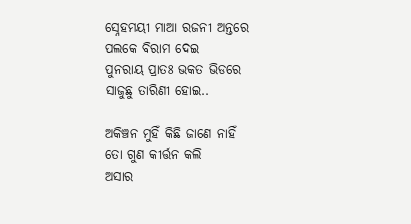ସ୍ନେହମୟୀ ମାଆ ରଜନୀ ଅନ୍ତରେ
ପଲକେ ବିରାମ ଦେଇ
ପୁନରାୟ ପ୍ରାତଃ ଭକତ ଭିଡରେ
ସାଜୁଛୁ ତାରିଣୀ ହୋଇ..

ଅକିଞ୍ଚନ ମୁହିଁ କିଛି ଜାଣେ ନାହିଁ
ତୋ ଗୁଣ କୀର୍ତ୍ତନ କଲି
ଅସାର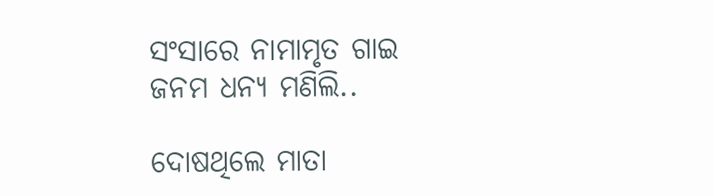ସଂସାରେ ନାମାମୃତ ଗାଇ
ଜନମ ଧନ୍ୟ ମଣିଲି..

ଦୋଷଥିଲେ ମାତା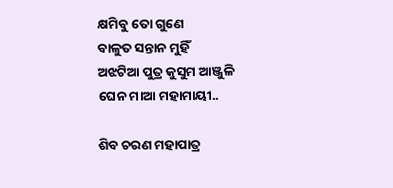କ୍ଷମିବୁ ତୋ ଗୁଣେ
ବାଳୁତ ସନ୍ତାନ ମୁହିଁ
ଅଝଟିଆ ପୁତ୍ର କୁସୁମ ଆଞ୍ଜୁଳି
ଘେନ ମାଆ ମହାମାୟୀ..

ଶିବ ଚରଣ ମହାପାତ୍ର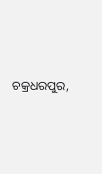ଚକ୍ରଧରପୁର,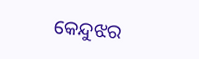କେନ୍ଦୁଝର